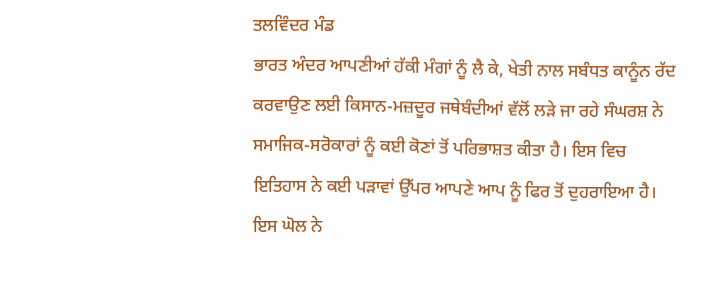ਤਲਵਿੰਦਰ ਮੰਡ
ਭਾਰਤ ਅੰਦਰ ਆਪਣੀਆਂ ਹੱਕੀ ਮੰਗਾਂ ਨੂੰ ਲੈ ਕੇ, ਖੇਤੀ ਨਾਲ ਸਬੰਧਤ ਕਾਨੂੰਨ ਰੱਦ ਕਰਵਾਉਣ ਲਈ ਕਿਸਾਨ-ਮਜ਼ਦੂਰ ਜਥੇਬੰਦੀਆਂ ਵੱਲੋਂ ਲੜੇ ਜਾ ਰਹੇ ਸੰਘਰਸ਼ ਨੇ ਸਮਾਜਿਕ-ਸਰੋਕਾਰਾਂ ਨੂੰ ਕਈ ਕੋਣਾਂ ਤੋਂ ਪਰਿਭਾਸ਼ਤ ਕੀਤਾ ਹੈ। ਇਸ ਵਿਚ ਇਤਿਹਾਸ ਨੇ ਕਈ ਪੜਾਵਾਂ ਉੱਪਰ ਆਪਣੇ ਆਪ ਨੂੰ ਫਿਰ ਤੋਂ ਦੁਹਰਾਇਆ ਹੈ। ਇਸ ਘੋਲ ਨੇ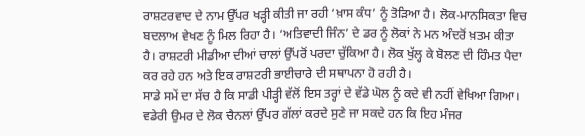ਰਾਸ਼ਟਰਵਾਦ ਦੇ ਨਾਮ ਉੱਪਰ ਖੜ੍ਹੀ ਕੀਤੀ ਜਾ ਰਹੀ ‘ਖ਼ਾਸ ਕੰਧ’ ਨੂੰ ਤੋੜਿਆ ਹੈ। ਲੋਕ-ਮਾਨਸਿਕਤਾ ਵਿਚ ਬਦਲਾਅ ਵੇਖਣ ਨੂੰ ਮਿਲ ਰਿਹਾ ਹੈ। ‘ਅਤਿਵਾਦੀ ਜਿੰਨ’ ਦੇ ਡਰ ਨੂੰ ਲੋਕਾਂ ਨੇ ਮਨ ਅੰਦਰੋਂ ਖ਼ਤਮ ਕੀਤਾ ਹੈ। ਰਾਸ਼ਟਰੀ ਮੀਡੀਆ ਦੀਆਂ ਚਾਲਾਂ ਉੱਪਰੋਂ ਪਰਦਾ ਚੁੱਕਿਆ ਹੈ। ਲੋਕ ਖੁੱਲ੍ਹ ਕੇ ਬੋਲਣ ਦੀ ਹਿੰਮਤ ਪੈਦਾ ਕਰ ਰਹੇ ਹਨ ਅਤੇ ਇਕ ਰਾਸ਼ਟਰੀ ਭਾਈਚਾਰੇ ਦੀ ਸਥਾਪਨਾ ਹੋ ਰਹੀ ਹੈ।
ਸਾਡੇ ਸਮੇਂ ਦਾ ਸੱਚ ਹੈ ਕਿ ਸਾਡੀ ਪੀੜ੍ਹੀ ਵੱਲੋਂ ਇਸ ਤਰ੍ਹਾਂ ਦੇ ਵੱਡੇ ਘੋਲ ਨੂੰ ਕਦੇ ਵੀ ਨਹੀਂ ਵੇਖਿਆ ਗਿਆ। ਵਡੇਰੀ ਉਮਰ ਦੇ ਲੋਕ ਚੈਨਲਾਂ ਉੱਪਰ ਗੱਲਾਂ ਕਰਦੇ ਸੁਣੇ ਜਾ ਸਕਦੇ ਹਨ ਕਿ ਇਹ ਮੰਜਰ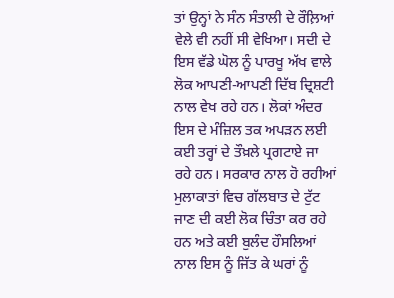ਤਾਂ ਉਨ੍ਹਾਂ ਨੇ ਸੰਨ ਸੰਤਾਲੀ ਦੇ ਰੌਲ਼ਿਆਂ ਵੇਲੇ ਵੀ ਨਹੀਂ ਸੀ ਵੇਖਿਆ। ਸਦੀ ਦੇ ਇਸ ਵੱਡੇ ਘੋਲ ਨੂੰ ਪਾਰਖੂ ਅੱਖ ਵਾਲੇ ਲੋਕ ਆਪਣੀ-ਆਪਣੀ ਦਿੱਬ ਦ੍ਰਿਸ਼ਟੀ ਨਾਲ ਵੇਖ ਰਹੇ ਹਨ। ਲੋਕਾਂ ਅੰਦਰ ਇਸ ਦੇ ਮੰਜ਼ਿਲ ਤਕ ਅਪੜਨ ਲਈ ਕਈ ਤਰ੍ਹਾਂ ਦੇ ਤੌਖ਼ਲੇ ਪ੍ਰਗਟਾਏ ਜਾ ਰਹੇ ਹਨ। ਸਰਕਾਰ ਨਾਲ ਹੋ ਰਹੀਆਂ ਮੁਲਾਕਾਤਾਂ ਵਿਚ ਗੱਲਬਾਤ ਦੇ ਟੁੱਟ ਜਾਣ ਦੀ ਕਈ ਲੋਕ ਚਿੰਤਾ ਕਰ ਰਹੇ ਹਨ ਅਤੇ ਕਈ ਬੁਲੰਦ ਹੌਸਲਿਆਂ ਨਾਲ ਇਸ ਨੂੰ ਜਿੱਤ ਕੇ ਘਰਾਂ ਨੂੰ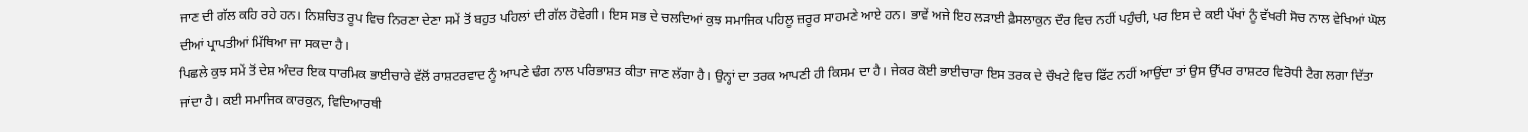ਜਾਣ ਦੀ ਗੱਲ ਕਹਿ ਰਹੇ ਹਨ। ਨਿਸ਼ਚਿਤ ਰੂਪ ਵਿਚ ਨਿਰਣਾ ਦੇਣਾ ਸਮੇਂ ਤੋਂ ਬਹੁਤ ਪਹਿਲਾਂ ਦੀ ਗੱਲ ਹੋਵੇਗੀ। ਇਸ ਸਭ ਦੇ ਚਲਦਿਆਂ ਕੁਝ ਸਮਾਜਿਕ ਪਹਿਲੂ ਜ਼ਰੂਰ ਸਾਹਮਣੇ ਆਏ ਹਨ। ਭਾਵੇਂ ਅਜੇ ਇਹ ਲੜਾਈ ਫ਼ੈਸਲਾਕੁਨ ਦੌਰ ਵਿਚ ਨਹੀਂ ਪਹੁੰਚੀ, ਪਰ ਇਸ ਦੇ ਕਈ ਪੱਖਾਂ ਨੂੰ ਵੱਖਰੀ ਸੋਚ ਨਾਲ ਵੇਖਿਆਂ ਘੋਲ ਦੀਆਂ ਪ੍ਰਾਪਤੀਆਂ ਮਿੱਥਿਆ ਜਾ ਸਕਦਾ ਹੈ।
ਪਿਛਲੇ ਕੁਝ ਸਮੇਂ ਤੋਂ ਦੇਸ਼ ਅੰਦਰ ਇਕ ਧਾਰਮਿਕ ਭਾਈਚਾਰੇ ਵੱਲੋਂ ਰਾਸ਼ਟਰਵਾਦ ਨੂੰ ਆਪਣੇ ਢੰਗ ਨਾਲ ਪਰਿਭਾਸ਼ਤ ਕੀਤਾ ਜਾਣ ਲੱਗਾ ਹੈ। ਉਨ੍ਹਾਂ ਦਾ ਤਰਕ ਆਪਣੀ ਹੀ ਕਿਸਮ ਦਾ ਹੈ। ਜੇਕਰ ਕੋਈ ਭਾਈਚਾਰਾ ਇਸ ਤਰਕ ਦੇ ਚੌਖਟੇ ਵਿਚ ਫਿੱਟ ਨਹੀਂ ਆਉਂਦਾ ਤਾਂ ਉਸ ਉੱਪਰ ਰਾਸ਼ਟਰ ਵਿਰੋਧੀ ਟੈਗ ਲਗਾ ਦਿੱਤਾ ਜਾਂਦਾ ਹੈ। ਕਈ ਸਮਾਜਿਕ ਕਾਰਕੁਨ, ਵਿਦਿਆਰਥੀ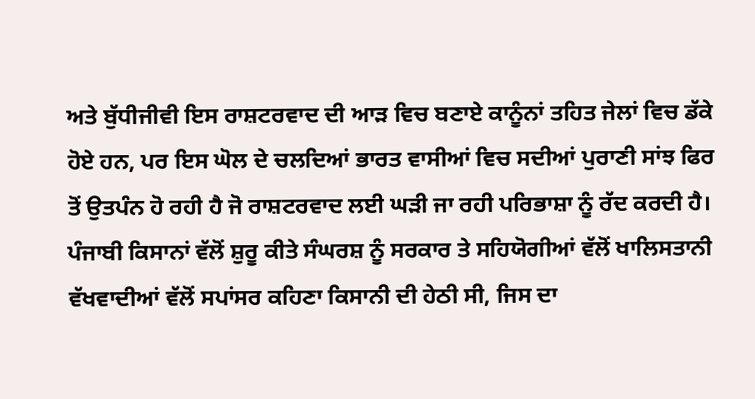ਅਤੇ ਬੁੱਧੀਜੀਵੀ ਇਸ ਰਾਸ਼ਟਰਵਾਦ ਦੀ ਆੜ ਵਿਚ ਬਣਾਏ ਕਾਨੂੰਨਾਂ ਤਹਿਤ ਜੇਲਾਂ ਵਿਚ ਡੱਕੇ ਹੋਏ ਹਨ, ਪਰ ਇਸ ਘੋਲ ਦੇ ਚਲਦਿਆਂ ਭਾਰਤ ਵਾਸੀਆਂ ਵਿਚ ਸਦੀਆਂ ਪੁਰਾਣੀ ਸਾਂਝ ਫਿਰ ਤੋਂ ਉਤਪੰਨ ਹੋ ਰਹੀ ਹੈ ਜੋ ਰਾਸ਼ਟਰਵਾਦ ਲਈ ਘੜੀ ਜਾ ਰਹੀ ਪਰਿਭਾਸ਼ਾ ਨੂੰ ਰੱਦ ਕਰਦੀ ਹੈ। ਪੰਜਾਬੀ ਕਿਸਾਨਾਂ ਵੱਲੋਂ ਸ਼ੁਰੂ ਕੀਤੇ ਸੰਘਰਸ਼ ਨੂੰ ਸਰਕਾਰ ਤੇ ਸਹਿਯੋਗੀਆਂ ਵੱਲੋਂ ਖਾਲਿਸਤਾਨੀ ਵੱਖਵਾਦੀਆਂ ਵੱਲੋਂ ਸਪਾਂਸਰ ਕਹਿਣਾ ਕਿਸਾਨੀ ਦੀ ਹੇਠੀ ਸੀ, ਜਿਸ ਦਾ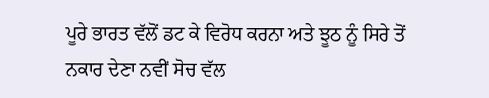ਪੂਰੇ ਭਾਰਤ ਵੱਲੋਂ ਡਟ ਕੇ ਵਿਰੋਧ ਕਰਨਾ ਅਤੇ ਝੂਠ ਨੂੰ ਸਿਰੇ ਤੋਂ ਨਕਾਰ ਦੇਣਾ ਨਵੀਂ ਸੋਚ ਵੱਲ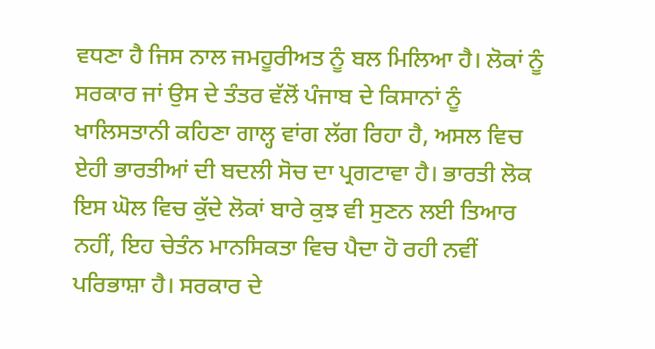ਵਧਣਾ ਹੈ ਜਿਸ ਨਾਲ ਜਮਹੂਰੀਅਤ ਨੂੰ ਬਲ ਮਿਲਿਆ ਹੈ। ਲੋਕਾਂ ਨੂੰ ਸਰਕਾਰ ਜਾਂ ਉਸ ਦੇ ਤੰਤਰ ਵੱਲੋਂ ਪੰਜਾਬ ਦੇ ਕਿਸਾਨਾਂ ਨੂੰ ਖਾਲਿਸਤਾਨੀ ਕਹਿਣਾ ਗਾਲ੍ਹ ਵਾਂਗ ਲੱਗ ਰਿਹਾ ਹੈ, ਅਸਲ ਵਿਚ ਏਹੀ ਭਾਰਤੀਆਂ ਦੀ ਬਦਲੀ ਸੋਚ ਦਾ ਪ੍ਰਗਟਾਵਾ ਹੈ। ਭਾਰਤੀ ਲੋਕ ਇਸ ਘੋਲ ਵਿਚ ਕੁੱਦੇ ਲੋਕਾਂ ਬਾਰੇ ਕੁਝ ਵੀ ਸੁਣਨ ਲਈ ਤਿਆਰ ਨਹੀਂ, ਇਹ ਚੇਤੰਨ ਮਾਨਸਿਕਤਾ ਵਿਚ ਪੈਦਾ ਹੋ ਰਹੀ ਨਵੀਂ ਪਰਿਭਾਸ਼ਾ ਹੈ। ਸਰਕਾਰ ਦੇ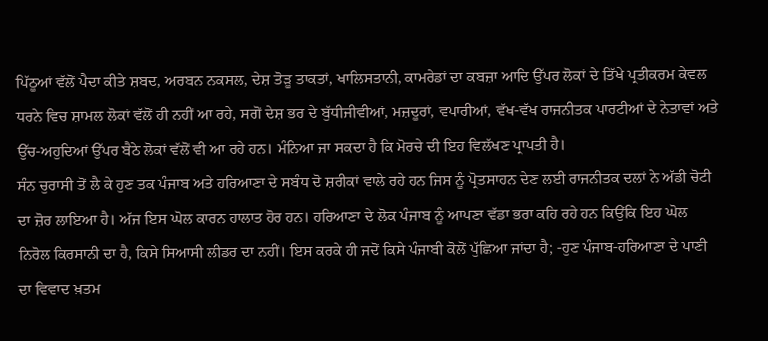ਪਿੱਠੂਆਂ ਵੱਲੋਂ ਪੈਦਾ ਕੀਤੇ ਸ਼ਬਦ, ਅਰਬਨ ਨਕਸਲ, ਦੇਸ਼ ਤੋੜੂ ਤਾਕਤਾਂ, ਖਾਲਿਸਤਾਨੀ, ਕਾਮਰੇਡਾਂ ਦਾ ਕਬਜ਼ਾ ਆਦਿ ਉੱਪਰ ਲੋਕਾਂ ਦੇ ਤਿੱਖੇ ਪ੍ਰਤੀਕਰਮ ਕੇਵਲ ਧਰਨੇ ਵਿਚ ਸ਼ਾਮਲ ਲੋਕਾਂ ਵੱਲੋਂ ਹੀ ਨਹੀਂ ਆ ਰਹੇ, ਸਗੋਂ ਦੇਸ਼ ਭਰ ਦੇ ਬੁੱਧੀਜੀਵੀਆਂ, ਮਜ਼ਦੂਰਾਂ, ਵਪਾਰੀਆਂ, ਵੱਖ-ਵੱਖ ਰਾਜਨੀਤਕ ਪਾਰਟੀਆਂ ਦੇ ਨੇਤਾਵਾਂ ਅਤੇ ਉੱਚ-ਅਹੁਦਿਆਂ ਉੱਪਰ ਬੈਠੇ ਲੋਕਾਂ ਵੱਲੋਂ ਵੀ ਆ ਰਹੇ ਹਨ। ਮੰਨਿਆ ਜਾ ਸਕਦਾ ਹੈ ਕਿ ਮੋਰਚੇ ਦੀ ਇਹ ਵਿਲੱਖਣ ਪ੍ਰਾਪਤੀ ਹੈ।
ਸੰਨ ਚੁਰਾਸੀ ਤੋਂ ਲੈ ਕੇ ਹੁਣ ਤਕ ਪੰਜਾਬ ਅਤੇ ਹਰਿਆਣਾ ਦੇ ਸਬੰਧ ਦੋ ਸ਼ਰੀਕਾਂ ਵਾਲੇ ਰਹੇ ਹਨ ਜਿਸ ਨੂੰ ਪ੍ਰੋਤਸਾਹਨ ਦੇਣ ਲਈ ਰਾਜਨੀਤਕ ਦਲਾਂ ਨੇ ਅੱਡੀ ਚੋਟੀ ਦਾ ਜ਼ੋਰ ਲਾਇਆ ਹੈ। ਅੱਜ ਇਸ ਘੋਲ ਕਾਰਨ ਹਾਲਾਤ ਹੋਰ ਹਨ। ਹਰਿਆਣਾ ਦੇ ਲੋਕ ਪੰਜਾਬ ਨੂੰ ਆਪਣਾ ਵੱਡਾ ਭਰਾ ਕਹਿ ਰਹੇ ਹਨ ਕਿਉਂਕਿ ਇਹ ਘੋਲ ਨਿਰੋਲ ਕਿਰਸਾਨੀ ਦਾ ਹੈ, ਕਿਸੇ ਸਿਆਸੀ ਲੀਡਰ ਦਾ ਨਹੀਂ। ਇਸ ਕਰਕੇ ਹੀ ਜਦੋਂ ਕਿਸੇ ਪੰਜਾਬੀ ਕੋਲੋਂ ਪੁੱਛਿਆ ਜਾਂਦਾ ਹੈ; -ਹੁਣ ਪੰਜਾਬ-ਹਰਿਆਣਾ ਦੇ ਪਾਣੀ ਦਾ ਵਿਵਾਦ ਖ਼ਤਮ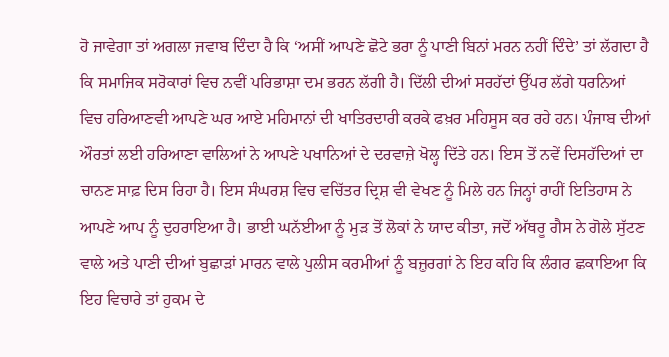ਹੋ ਜਾਵੇਗਾ ਤਾਂ ਅਗਲਾ ਜਵਾਬ ਦਿੰਦਾ ਹੈ ਕਿ ‘ਅਸੀਂ ਆਪਣੇ ਛੋਟੇ ਭਰਾ ਨੂੰ ਪਾਣੀ ਬਿਨਾਂ ਮਰਨ ਨਹੀਂ ਦਿੰਦੇ’ ਤਾਂ ਲੱਗਦਾ ਹੈ ਕਿ ਸਮਾਜਿਕ ਸਰੋਕਾਰਾਂ ਵਿਚ ਨਵੀਂ ਪਰਿਭਾਸ਼ਾ ਦਮ ਭਰਨ ਲੱਗੀ ਹੈ। ਦਿੱਲੀ ਦੀਆਂ ਸਰਹੱਦਾਂ ਉੱਪਰ ਲੱਗੇ ਧਰਨਿਆਂ ਵਿਚ ਹਰਿਆਣਵੀ ਆਪਣੇ ਘਰ ਆਏ ਮਹਿਮਾਨਾਂ ਦੀ ਖਾਤਿਰਦਾਰੀ ਕਰਕੇ ਫਖ਼ਰ ਮਹਿਸੂਸ ਕਰ ਰਹੇ ਹਨ। ਪੰਜਾਬ ਦੀਆਂ ਔਰਤਾਂ ਲਈ ਹਰਿਆਣਾ ਵਾਲਿਆਂ ਨੇ ਆਪਣੇ ਪਖਾਨਿਆਂ ਦੇ ਦਰਵਾਜ਼ੇ ਖੋਲ੍ਹ ਦਿੱਤੇ ਹਨ। ਇਸ ਤੋਂ ਨਵੇਂ ਦਿਸਹੱਦਿਆਂ ਦਾ ਚਾਨਣ ਸਾਫ਼ ਦਿਸ ਰਿਹਾ ਹੈ। ਇਸ ਸੰਘਰਸ਼ ਵਿਚ ਵਚਿੱਤਰ ਦ੍ਰਿਸ਼ ਵੀ ਵੇਖਣ ਨੂੰ ਮਿਲੇ ਹਨ ਜਿਨ੍ਹਾਂ ਰਾਹੀਂ ਇਤਿਹਾਸ ਨੇ ਆਪਣੇ ਆਪ ਨੂੰ ਦੁਹਰਾਇਆ ਹੈ। ਭਾਈ ਘਨੱਈਆ ਨੂੰ ਮੁੜ ਤੋਂ ਲੋਕਾਂ ਨੇ ਯਾਦ ਕੀਤਾ, ਜਦੋਂ ਅੱਥਰੂ ਗੈਸ ਨੇ ਗੋਲੇ ਸੁੱਟਣ ਵਾਲੇ ਅਤੇ ਪਾਣੀ ਦੀਆਂ ਬੁਛਾੜਾਂ ਮਾਰਨ ਵਾਲੇ ਪੁਲੀਸ ਕਰਮੀਆਂ ਨੂੰ ਬਜ਼ੁਰਗਾਂ ਨੇ ਇਹ ਕਹਿ ਕਿ ਲੰਗਰ ਛਕਾਇਆ ਕਿ ਇਹ ਵਿਚਾਰੇ ਤਾਂ ਹੁਕਮ ਦੇ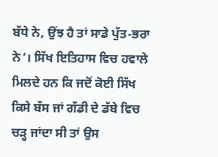ਬੱਧੇ ਨੇ, ਉਂਝ ਹੈ ਤਾਂ ਸਾਡੇ ਪੁੱਤ-ਭਰਾ ਨੇ’। ਸਿੱਖ ਇਤਿਹਾਸ ਵਿਚ ਹਵਾਲੇ ਮਿਲਦੇ ਹਨ ਕਿ ਜਦੋਂ ਕੋਈ ਸਿੱਖ ਕਿਸੇ ਬੱਸ ਜਾਂ ਗੱਡੀ ਦੇ ਡੱਬੇ ਵਿਚ ਚੜ੍ਹ ਜਾਂਦਾ ਸੀ ਤਾਂ ਉਸ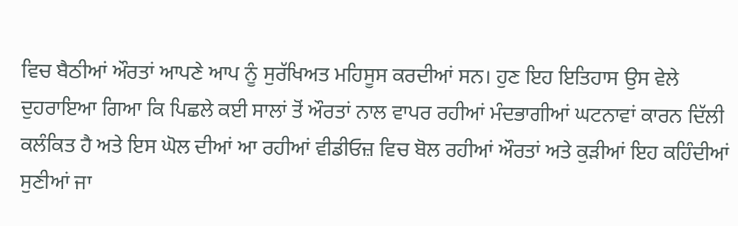ਵਿਚ ਬੈਠੀਆਂ ਔਰਤਾਂ ਆਪਣੇ ਆਪ ਨੂੰ ਸੁਰੱਖਿਅਤ ਮਹਿਸੂਸ ਕਰਦੀਆਂ ਸਨ। ਹੁਣ ਇਹ ਇਤਿਹਾਸ ਉਸ ਵੇਲੇ ਦੁਹਰਾਇਆ ਗਿਆ ਕਿ ਪਿਛਲੇ ਕਈ ਸਾਲਾਂ ਤੋਂ ਔਰਤਾਂ ਨਾਲ ਵਾਪਰ ਰਹੀਆਂ ਮੰਦਭਾਗੀਆਂ ਘਟਨਾਵਾਂ ਕਾਰਨ ਦਿੱਲੀ ਕਲੰਕਿਤ ਹੈ ਅਤੇ ਇਸ ਘੋਲ ਦੀਆਂ ਆ ਰਹੀਆਂ ਵੀਡੀਓਜ਼ ਵਿਚ ਬੋਲ ਰਹੀਆਂ ਔਰਤਾਂ ਅਤੇ ਕੁੜੀਆਂ ਇਹ ਕਹਿੰਦੀਆਂ ਸੁਣੀਆਂ ਜਾ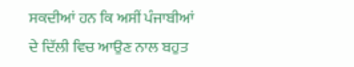ਸਕਦੀਆਂ ਹਨ ਕਿ ਅਸੀਂ ਪੰਜਾਬੀਆਂ ਦੇ ਦਿੱਲੀ ਵਿਚ ਆਉਣ ਨਾਲ ਬਹੁਤ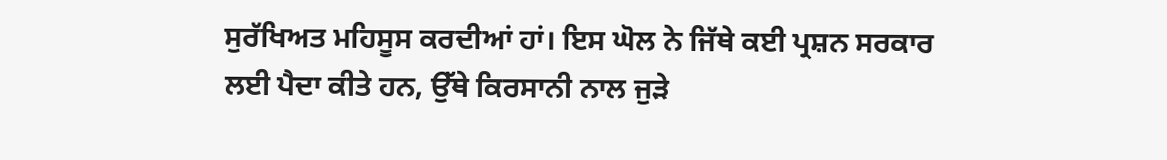ਸੁਰੱਖਿਅਤ ਮਹਿਸੂਸ ਕਰਦੀਆਂ ਹਾਂ। ਇਸ ਘੋਲ ਨੇ ਜਿੱਥੇ ਕਈ ਪ੍ਰਸ਼ਨ ਸਰਕਾਰ ਲਈ ਪੈਦਾ ਕੀਤੇ ਹਨ, ਉੱਥੇ ਕਿਰਸਾਨੀ ਨਾਲ ਜੁੜੇ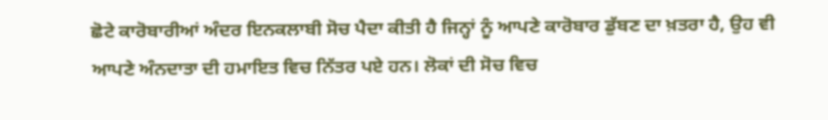ਛੋਟੇ ਕਾਰੋਬਾਰੀਆਂ ਅੰਦਰ ਇਨਕਲਾਬੀ ਸੋਚ ਪੈਦਾ ਕੀਤੀ ਹੈ ਜਿਨ੍ਹਾਂ ਨੂੰ ਆਪਣੇ ਕਾਰੋਬਾਰ ਡੁੱਬਣ ਦਾ ਖ਼ਤਰਾ ਹੈ, ਉਹ ਵੀ ਆਪਣੇ ਅੰਨਦਾਤਾ ਦੀ ਹਮਾਇਤ ਵਿਚ ਨਿੱਤਰ ਪਏ ਹਨ। ਲੋਕਾਂ ਦੀ ਸੋਚ ਵਿਚ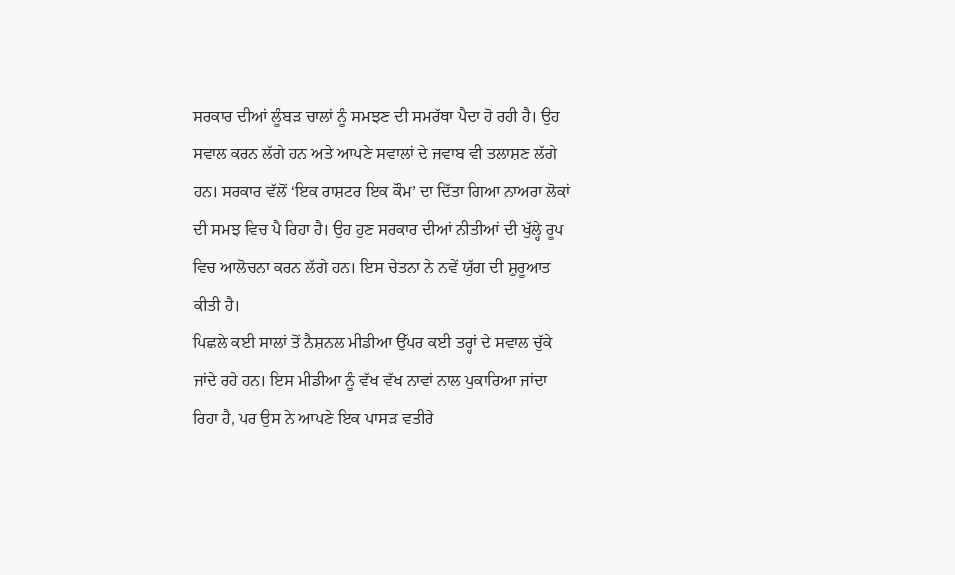ਸਰਕਾਰ ਦੀਆਂ ਲੂੰਬੜ ਚਾਲਾਂ ਨੂੰ ਸਮਝਣ ਦੀ ਸਮਰੱਥਾ ਪੈਦਾ ਹੋ ਰਹੀ ਹੈ। ਉਹ ਸਵਾਲ ਕਰਨ ਲੱਗੇ ਹਨ ਅਤੇ ਆਪਣੇ ਸਵਾਲਾਂ ਦੇ ਜਵਾਬ ਵੀ ਤਲਾਸ਼ਣ ਲੱਗੇ ਹਨ। ਸਰਕਾਰ ਵੱਲੋਂ ‘ਇਕ ਰਾਸ਼ਟਰ ਇਕ ਕੌਮ’ ਦਾ ਦਿੱਤਾ ਗਿਆ ਨਾਅਰਾ ਲੋਕਾਂ ਦੀ ਸਮਝ ਵਿਚ ਪੈ ਰਿਹਾ ਹੈ। ਉਹ ਹੁਣ ਸਰਕਾਰ ਦੀਆਂ ਨੀਤੀਆਂ ਦੀ ਖੁੱਲ੍ਹੇ ਰੂਪ ਵਿਚ ਆਲੋਚਨਾ ਕਰਨ ਲੱਗੇ ਹਨ। ਇਸ ਚੇਤਨਾ ਨੇ ਨਵੇਂ ਯੁੱਗ ਦੀ ਸ਼ੁਰੂਆਤ ਕੀਤੀ ਹੈ।
ਪਿਛਲੇ ਕਈ ਸਾਲਾਂ ਤੋਂ ਨੈਸ਼ਨਲ ਮੀਡੀਆ ਉੱਪਰ ਕਈ ਤਰ੍ਹਾਂ ਦੇ ਸਵਾਲ ਚੁੱਕੇ ਜਾਂਦੇ ਰਹੇ ਹਨ। ਇਸ ਮੀਡੀਆ ਨੂੰ ਵੱਖ ਵੱਖ ਨਾਵਾਂ ਨਾਲ ਪੁਕਾਰਿਆ ਜਾਂਦਾ ਰਿਹਾ ਹੈ, ਪਰ ਉਸ ਨੇ ਆਪਣੇ ਇਕ ਪਾਸੜ ਵਤੀਰੇ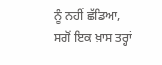ਨੂੰ ਨਹੀਂ ਛੱਡਿਆ, ਸਗੋਂ ਇਕ ਖ਼ਾਸ ਤਰ੍ਹਾਂ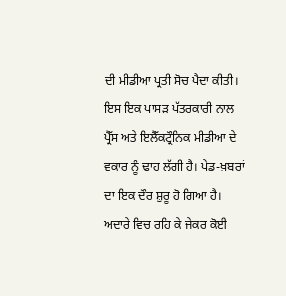ਦੀ ਮੀਡੀਆ ਪ੍ਰਤੀ ਸੋਚ ਪੈਦਾ ਕੀਤੀ। ਇਸ ਇਕ ਪਾਸੜ ਪੱਤਰਕਾਰੀ ਨਾਲ ਪ੍ਰੈੱਸ ਅਤੇ ਇਲੈੱਕਟ੍ਰੌਨਿਕ ਮੀਡੀਆ ਦੇ ਵਕਾਰ ਨੂੰ ਢਾਹ ਲੱਗੀ ਹੈ। ਪੇਡ-ਖ਼ਬਰਾਂ ਦਾ ਇਕ ਦੌਰ ਸ਼ੁਰੂ ਹੋ ਗਿਆ ਹੈ। ਅਦਾਰੇ ਵਿਚ ਰਹਿ ਕੇ ਜੇਕਰ ਕੋਈ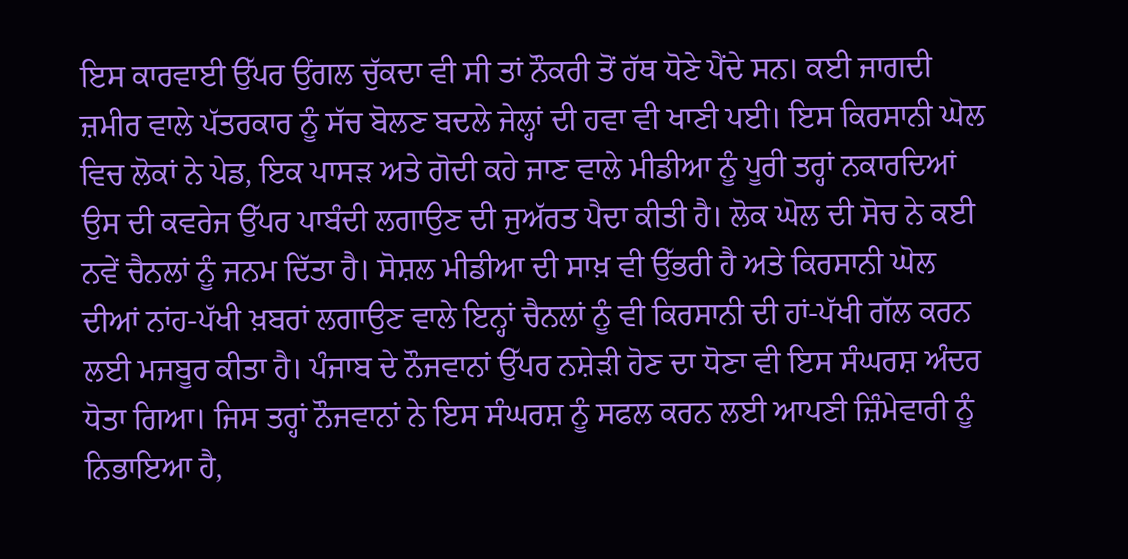ਇਸ ਕਾਰਵਾਈ ਉੱਪਰ ਉਂਗਲ ਚੁੱਕਦਾ ਵੀ ਸੀ ਤਾਂ ਨੌਕਰੀ ਤੋਂ ਹੱਥ ਧੋਣੇ ਪੈਂਦੇ ਸਨ। ਕਈ ਜਾਗਦੀ ਜ਼ਮੀਰ ਵਾਲੇ ਪੱਤਰਕਾਰ ਨੂੰ ਸੱਚ ਬੋਲਣ ਬਦਲੇ ਜੇਲ੍ਹਾਂ ਦੀ ਹਵਾ ਵੀ ਖਾਣੀ ਪਈ। ਇਸ ਕਿਰਸਾਨੀ ਘੋਲ ਵਿਚ ਲੋਕਾਂ ਨੇ ਪੇਡ, ਇਕ ਪਾਸੜ ਅਤੇ ਗੋਦੀ ਕਹੇ ਜਾਣ ਵਾਲੇ ਮੀਡੀਆ ਨੂੰ ਪੂਰੀ ਤਰ੍ਹਾਂ ਨਕਾਰਦਿਆਂ ਉਸ ਦੀ ਕਵਰੇਜ ਉੱਪਰ ਪਾਬੰਦੀ ਲਗਾਉਣ ਦੀ ਜੁਅੱਰਤ ਪੈਦਾ ਕੀਤੀ ਹੈ। ਲੋਕ ਘੋਲ ਦੀ ਸੋਚ ਨੇ ਕਈ ਨਵੇਂ ਚੈਨਲਾਂ ਨੂੰ ਜਨਮ ਦਿੱਤਾ ਹੈ। ਸੋਸ਼ਲ ਮੀਡੀਆ ਦੀ ਸਾਖ਼ ਵੀ ਉੱਭਰੀ ਹੈ ਅਤੇ ਕਿਰਸਾਨੀ ਘੋਲ ਦੀਆਂ ਨਾਂਹ-ਪੱਖੀ ਖ਼ਬਰਾਂ ਲਗਾਉਣ ਵਾਲੇ ਇਨ੍ਹਾਂ ਚੈਨਲਾਂ ਨੂੰ ਵੀ ਕਿਰਸਾਨੀ ਦੀ ਹਾਂ-ਪੱਖੀ ਗੱਲ ਕਰਨ ਲਈ ਮਜਬੂਰ ਕੀਤਾ ਹੈ। ਪੰਜਾਬ ਦੇ ਨੌਜਵਾਨਾਂ ਉੱਪਰ ਨਸ਼ੇੜੀ ਹੋਣ ਦਾ ਧੋਣਾ ਵੀ ਇਸ ਸੰਘਰਸ਼ ਅੰਦਰ ਧੋਤਾ ਗਿਆ। ਜਿਸ ਤਰ੍ਹਾਂ ਨੌਜਵਾਨਾਂ ਨੇ ਇਸ ਸੰਘਰਸ਼ ਨੂੰ ਸਫਲ ਕਰਨ ਲਈ ਆਪਣੀ ਜ਼ਿੰਮੇਵਾਰੀ ਨੂੰ ਨਿਭਾਇਆ ਹੈ,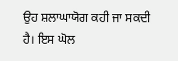ਉਹ ਸ਼ਲਾਘਾਯੋਗ ਕਹੀ ਜਾ ਸਕਦੀ ਹੈ। ਇਸ ਘੋਲ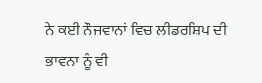ਨੇ ਕਈ ਨੌਜਵਾਨਾਂ ਵਿਚ ਲੀਡਰਸ਼ਿਪ ਦੀ ਭਾਵਨਾ ਨੂੰ ਵੀ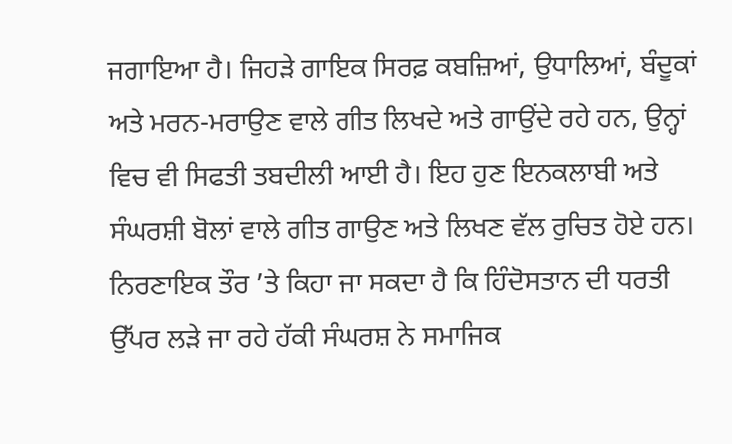ਜਗਾਇਆ ਹੈ। ਜਿਹੜੇ ਗਾਇਕ ਸਿਰਫ਼ ਕਬਜ਼ਿਆਂ, ਉਧਾਲਿਆਂ, ਬੰਦੂਕਾਂ ਅਤੇ ਮਰਨ-ਮਰਾਉਣ ਵਾਲੇ ਗੀਤ ਲਿਖਦੇ ਅਤੇ ਗਾਉਂਦੇ ਰਹੇ ਹਨ, ਉਨ੍ਹਾਂ ਵਿਚ ਵੀ ਸਿਫਤੀ ਤਬਦੀਲੀ ਆਈ ਹੈ। ਇਹ ਹੁਣ ਇਨਕਲਾਬੀ ਅਤੇ ਸੰਘਰਸ਼ੀ ਬੋਲਾਂ ਵਾਲੇ ਗੀਤ ਗਾਉਣ ਅਤੇ ਲਿਖਣ ਵੱਲ ਰੁਚਿਤ ਹੋਏ ਹਨ। ਨਿਰਣਾਇਕ ਤੌਰ ’ਤੇ ਕਿਹਾ ਜਾ ਸਕਦਾ ਹੈ ਕਿ ਹਿੰਦੋਸਤਾਨ ਦੀ ਧਰਤੀ ਉੱਪਰ ਲੜੇ ਜਾ ਰਹੇ ਹੱਕੀ ਸੰਘਰਸ਼ ਨੇ ਸਮਾਜਿਕ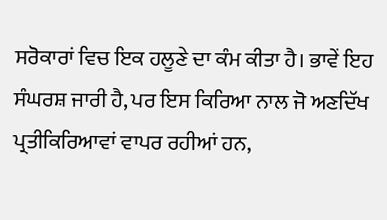ਸਰੋਕਾਰਾਂ ਵਿਚ ਇਕ ਹਲੂਣੇ ਦਾ ਕੰਮ ਕੀਤਾ ਹੈ। ਭਾਵੇਂ ਇਹ ਸੰਘਰਸ਼ ਜਾਰੀ ਹੈ, ਪਰ ਇਸ ਕਿਰਿਆ ਨਾਲ ਜੋ ਅਣਦਿੱਖ ਪ੍ਰਤੀਕਿਰਿਆਵਾਂ ਵਾਪਰ ਰਹੀਆਂ ਹਨ,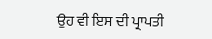ਉਹ ਵੀ ਇਸ ਦੀ ਪ੍ਰਾਪਤੀ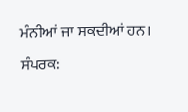ਮੰਨੀਆਂ ਜਾ ਸਕਦੀਆਂ ਹਨ।
ਸੰਪਰਕ: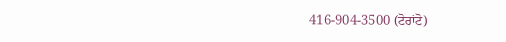416-904-3500 (ਟੋਰਾਂਟੋ)